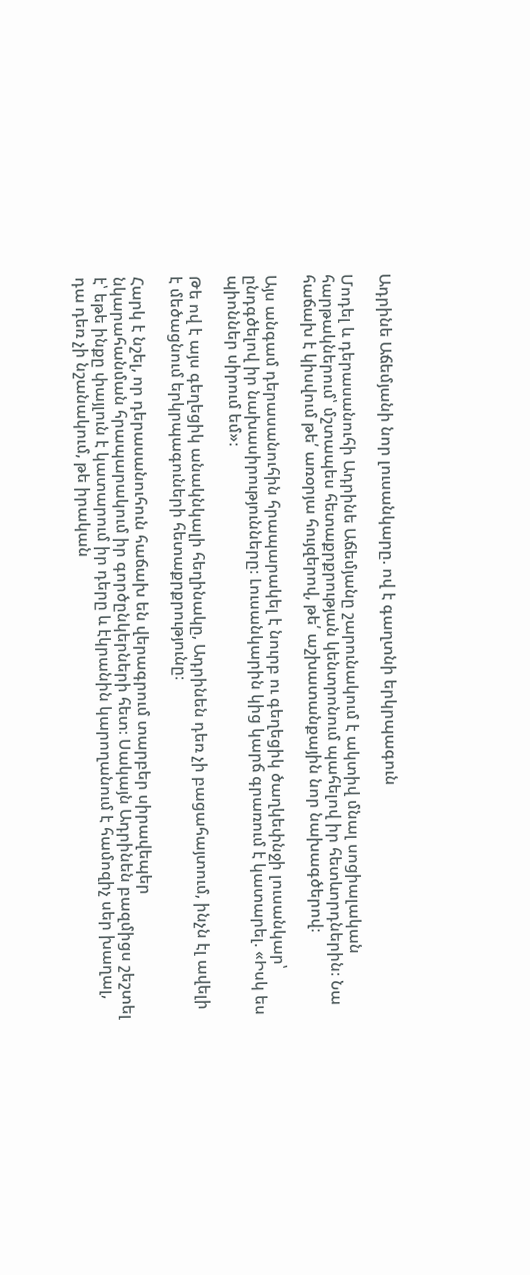Ադրինե Աճեմյանի նոր լուսանկարը. ով է գաղտնի երկրպագուն

Մոդել և դերասանուհի Ադրինե Աճեմյանը շարունակում է ակտիվ մնալ սոցիալական հարթակներում՝ մշտապես հետաքրքրության կենտրոնում պահելով իր հետևորդներին։ Նա հաճախ է կիսվում թե՛ առօրյա հույզերով, թե՛ աշխատանքային նոր նախագծերով։

Այս անգամ դերասանուհին հրապարակել է նուրբ ու գեղեցիկ ծաղկեփնջի լուսանկար՝ ընդգծելով իր նախասիրությունները։ Լուսանկարին կից կարճ գրառում է կատարել. «Իսկ ես պիոններ սիրում եմ»։

Թե ով է այս գեղեցիկ անակնկալի հեղինակը, Ադրինեն դեռ չի բացահայտում, ինչն էլ ավելի է մեծացնում երկրպագուների հետաքրքրությունը։

Հարկ է նշել, որ դերասանուհուն հաճախ են վերագրում տարբեր սիրավեպեր նկարահանման հրապարակում իր գործընկերների հետ։ Սակայն Ադրինեն բազմիցս շեշտել է՝ եթե ինքը փայլուն է կատարում իր դերը և էկրանին կարողանում է համոզիչ սեր խաղալ, դա դեռ չի նշանակում, թե իրական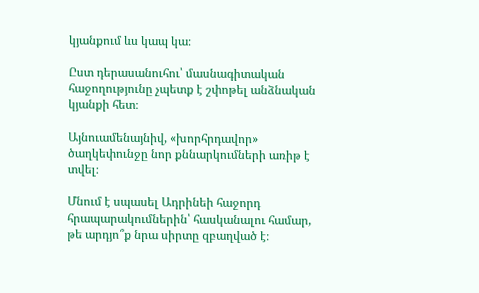կյանքում ևս կապ կա։

Ըստ դերասանուհու՝ մասնագիտական հաջողությունը չպետք է շփոթել անձնական կյանքի հետ։

Այնուամենայնիվ, «խորհրդավոր» ծաղկեփունջը նոր քննարկումների առիթ է տվել։

Մնում է սպասել Ադրինեի հաջորդ հրապարակումներին՝ հասկանալու համար, թե արդյո՞ք նրա սիրտը զբաղված է։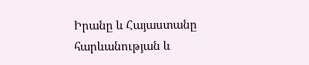Իրանը և Հայաստանը հարևանության և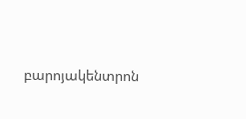բարոյակենտրոն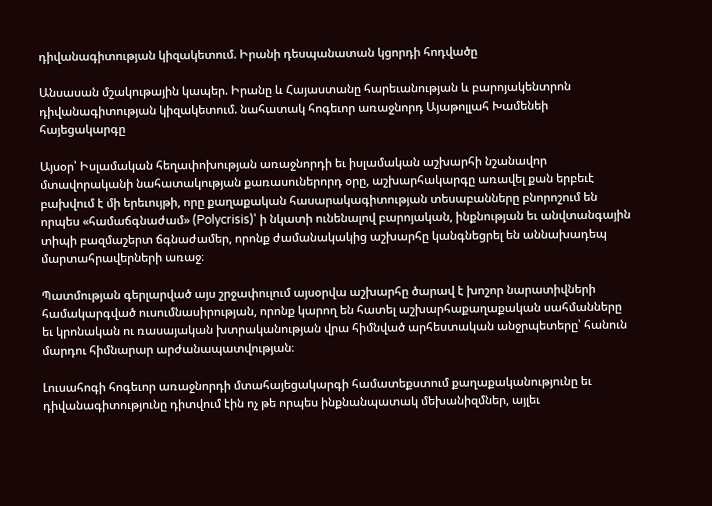դիվանագիտության կիզակետում. Իրանի դեսպանատան կցորդի հոդվածը

Անսասան մշակութային կապեր. Իրանը և Հայաստանը հարեւանության և բարոյակենտրոն դիվանագիտության կիզակետում. նահատակ հոգեւոր առաջնորդ Այաթոլլահ Խամենեի հայեցակարգը

Այսօր՝ Իսլամական հեղափոխության առաջնորդի եւ իսլամական աշխարհի նշանավոր մտավորականի նահատակության քառասուներորդ օրը, աշխարհակարգը առավել քան երբեւէ բախվում է մի երեւույթի, որը քաղաքական հասարակագիտության տեսաբանները բնորոշում են որպես «համաճգնաժամ» (Polycrisis)՝ ի նկատի ունենալով բարոյական, ինքնության եւ անվտանգային տիպի բազմաշերտ ճգնաժամեր, որոնք ժամանակակից աշխարհը կանգնեցրել են աննախադեպ մարտահրավերների առաջ։

Պատմության գերլարված այս շրջափուլում այսօրվա աշխարհը ծարավ է խոշոր նարատիվների
համակարգված ուսումնասիրության, որոնք կարող են հատել աշխարհաքաղաքական սահմանները եւ կրոնական ու ռասայական խտրականության վրա հիմնված արհեստական անջրպետերը՝ հանուն մարդու հիմնարար արժանապատվության։

Լուսահոգի հոգեւոր առաջնորդի մտահայեցակարգի համատեքստում քաղաքականությունը եւ դիվանագիտությունը դիտվում էին ոչ թե որպես ինքնանպատակ մեխանիզմներ, այլեւ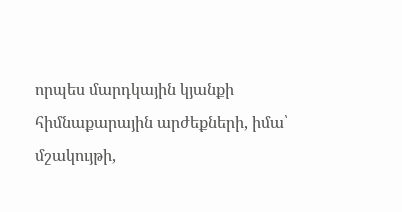որպես մարդկային կյանքի հիմնաքարային արժեքների, իմա՝ մշակույթի,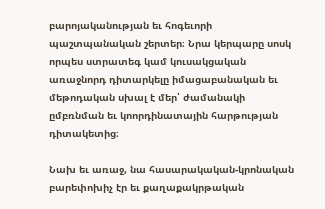բարոյականության եւ հոգեւորի պաշտպանական շերտեր։ Նրա կերպարը սոսկ որպես ստրատեգ կամ կուսակցական առաջնորդ դիտարկելը իմացաբանական եւ մեթոդական սխալ է մեր՝ ժամանակի ըմբռնման եւ կոորդինատային հարթության դիտակետից։

Նախ եւ առաջ, նա հասարակական-կրոնական բարեփոխիչ էր եւ քաղաքակրթական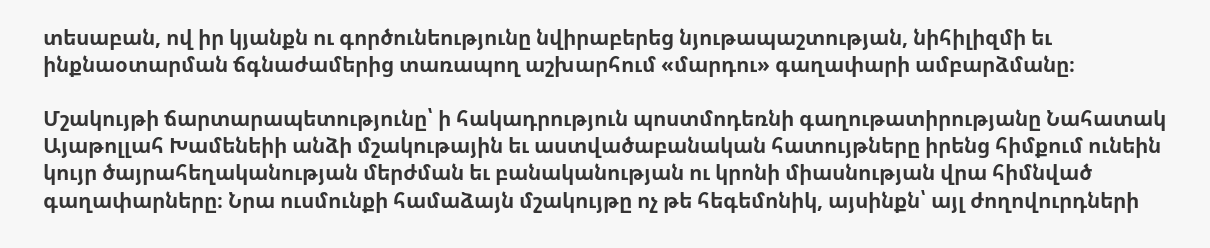տեսաբան, ով իր կյանքն ու գործունեությունը նվիրաբերեց նյութապաշտության, նիհիլիզմի եւ ինքնաօտարման ճգնաժամերից տառապող աշխարհում «մարդու» գաղափարի ամբարձմանը։

Մշակույթի ճարտարապետությունը՝ ի հակադրություն պոստմոդեռնի գաղութատիրությանը Նահատակ Այաթոլլահ Խամենեիի անձի մշակութային եւ աստվածաբանական հատույթները իրենց հիմքում ունեին կույր ծայրահեղականության մերժման եւ բանականության ու կրոնի միասնության վրա հիմնված գաղափարները։ Նրա ուսմունքի համաձայն մշակույթը ոչ թե հեգեմոնիկ, այսինքն՝ այլ ժողովուրդների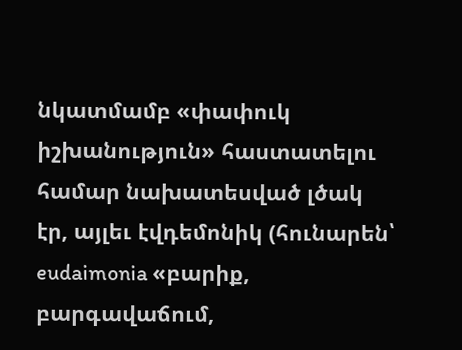նկատմամբ «փափուկ իշխանություն» հաստատելու համար նախատեսված լծակ էր, այլեւ էվդեմոնիկ (հունարեն՝ eudaimonia «բարիք, բարգավաճում,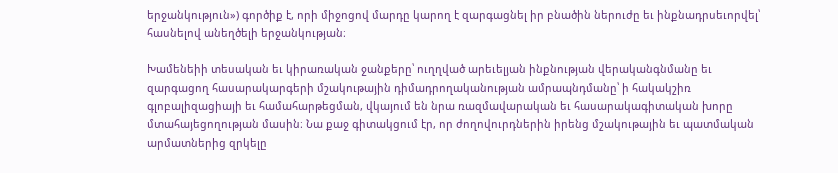երջանկություն») գործիք է, որի միջոցով մարդը կարող է զարգացնել իր բնածին ներուժը եւ ինքնադրսեւորվել՝ հասնելով անեղծելի երջանկության։

Խամենեիի տեսական եւ կիրառական ջանքերը՝ ուղղված արեւելյան ինքնության վերականգնմանը եւ զարգացող հասարակարգերի մշակութային դիմադրողականության ամրապնդմանը՝ ի հակակշիռ գլոբալիզացիայի եւ համահարթեցման, վկայում են նրա ռազմավարական եւ հասարակագիտական խորը մտահայեցողության մասին։ Նա քաջ գիտակցում էր, որ ժողովուրդներին իրենց մշակութային եւ պատմական արմատներից զրկելը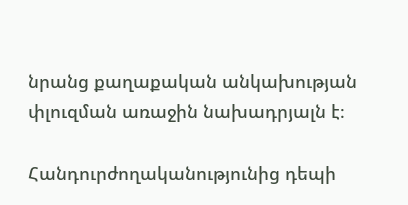նրանց քաղաքական անկախության փլուզման առաջին նախադրյալն է։

Հանդուրժողականությունից դեպի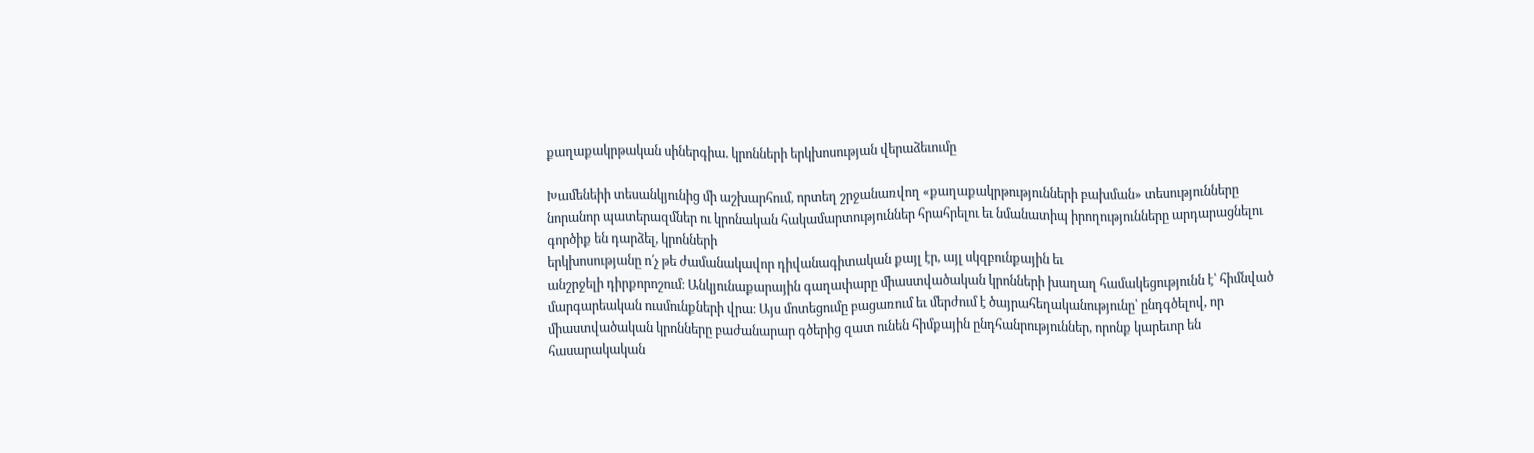քաղաքակրթական սիներգիա. կրոնների երկխոսության վերաձեւումը

Խամենեիի տեսանկյունից մի աշխարհում, որտեղ շրջանառվող «քաղաքակրթությունների բախման» տեսությունները նորանոր պատերազմներ ու կրոնական հակամարտություններ հրահրելու եւ նմանատիպ իրողությունները արդարացնելու գործիք են դարձել, կրոնների
երկխոսությանը ո՛չ թե ժամանակավոր դիվանագիտական քայլ էր, այլ սկզբունքային եւ
անշրջելի դիրքորոշում։ Անկյունաքարային գաղափարը միաստվածական կրոնների խաղաղ համակեցությունն է՝ հիմնված մարգարեական ուսմունքների վրա։ Այս մոտեցումը բացառում եւ մերժում է ծայրահեղականությունը՝ ընդգծելով, որ միաստվածական կրոնները բաժանարար գծերից զատ ունեն հիմքային ընդհանրություններ, որոնք կարեւոր են հասարակական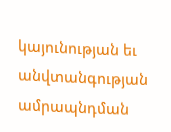կայունության եւ անվտանգության ամրապնդման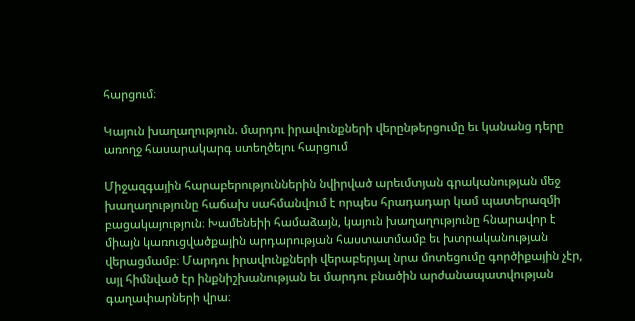հարցում։

Կայուն խաղաղություն. մարդու իրավունքների վերընթերցումը եւ կանանց դերը առողջ հասարակարգ ստեղծելու հարցում

Միջազգային հարաբերություններին նվիրված արեւմտյան գրականության մեջ խաղաղությունը հաճախ սահմանվում է որպես հրադադար կամ պատերազմի բացակայություն։ Խամենեիի համաձայն, կայուն խաղաղությունը հնարավոր է միայն կառուցվածքային արդարության հաստատմամբ եւ խտրականության վերացմամբ։ Մարդու իրավունքների վերաբերյալ նրա մոտեցումը գործիքային չէր, այլ հիմնված էր ինքնիշխանության եւ մարդու բնածին արժանապատվության գաղափարների վրա։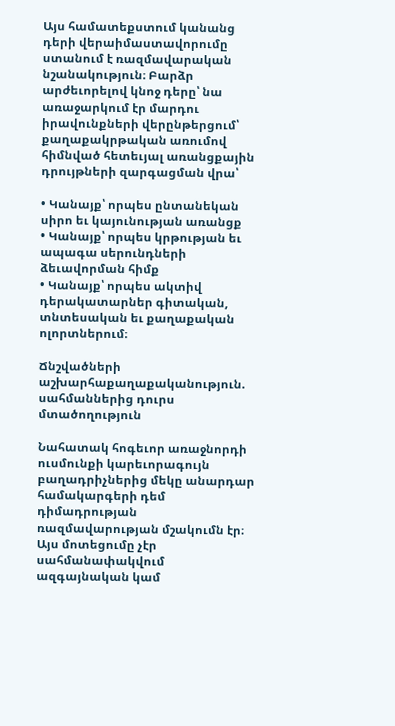Այս համատեքստում կանանց դերի վերաիմաստավորումը ստանում է ռազմավարական նշանակություն։ Բարձր արժեւորելով կնոջ դերը՝ նա առաջարկում էր մարդու իրավունքների վերընթերցում՝ քաղաքակրթական առումով հիմնված հետեւյալ առանցքային դրույթների զարգացման վրա՝

• Կանայք՝ որպես ընտանեկան սիրո եւ կայունության առանցք
• Կանայք՝ որպես կրթության եւ ապագա սերունդների ձեւավորման հիմք
• Կանայք՝ որպես ակտիվ դերակատարներ գիտական, տնտեսական եւ քաղաքական
ոլորտներում։

Ճնշվածների աշխարհաքաղաքականություն. սահմաններից դուրս մտածողություն

Նահատակ հոգեւոր առաջնորդի ուսմունքի կարեւորագույն բաղադրիչներից մեկը անարդար համակարգերի դեմ դիմադրության ռազմավարության մշակումն էր։ Այս մոտեցումը չէր սահմանափակվում ազգայնական կամ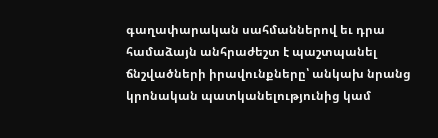գաղափարական սահմաններով եւ դրա համաձայն անհրաժեշտ է պաշտպանել ճնշվածների իրավունքները՝ անկախ նրանց կրոնական պատկանելությունից կամ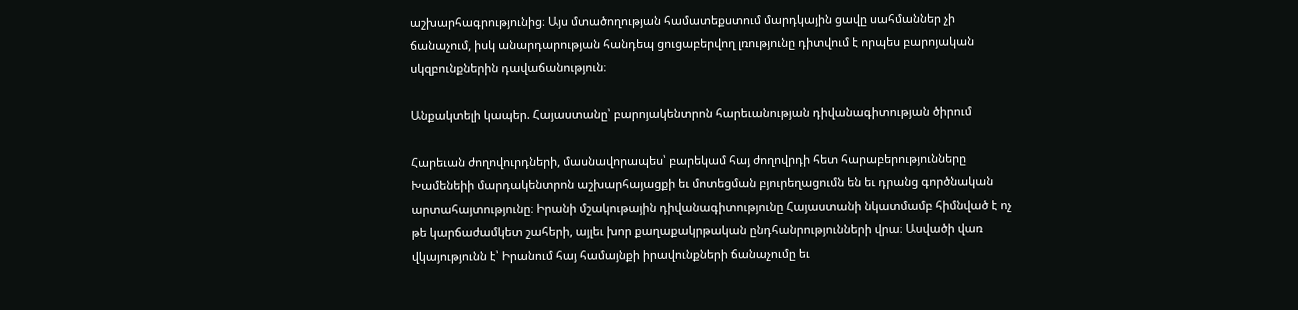աշխարհագրությունից։ Այս մտածողության համատեքստում մարդկային ցավը սահմաններ չի ճանաչում, իսկ անարդարության հանդեպ ցուցաբերվող լռությունը դիտվում է որպես բարոյական սկզբունքներին դավաճանություն։

Անքակտելի կապեր. Հայաստանը՝ բարոյակենտրոն հարեւանության դիվանագիտության ծիրում

Հարեւան ժողովուրդների, մասնավորապես՝ բարեկամ հայ ժողովրդի հետ հարաբերությունները Խամենեիի մարդակենտրոն աշխարհայացքի եւ մոտեցման բյուրեղացումն են եւ դրանց գործնական արտահայտությունը։ Իրանի մշակութային դիվանագիտությունը Հայաստանի նկատմամբ հիմնված է ոչ թե կարճաժամկետ շահերի, այլեւ խոր քաղաքակրթական ընդհանրությունների վրա։ Ասվածի վառ վկայությունն է՝ Իրանում հայ համայնքի իրավունքների ճանաչումը եւ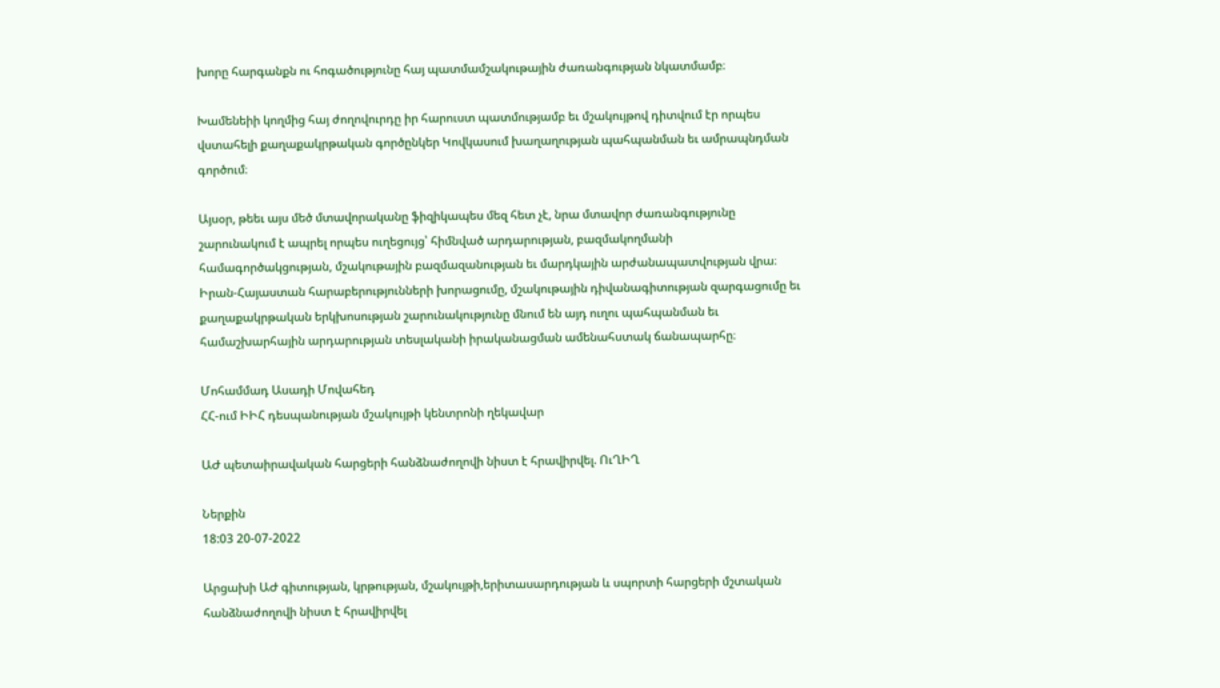խորը հարգանքն ու հոգածությունը հայ պատմամշակութային ժառանգության նկատմամբ։

Խամենեիի կողմից հայ ժողովուրդը իր հարուստ պատմությամբ եւ մշակույթով դիտվում էր որպես վստահելի քաղաքակրթական գործընկեր Կովկասում խաղաղության պահպանման եւ ամրապնդման գործում։

Այսօր, թեեւ այս մեծ մտավորականը ֆիզիկապես մեզ հետ չէ, նրա մտավոր ժառանգությունը շարունակում է ապրել որպես ուղեցույց՝ հիմնված արդարության, բազմակողմանի համագործակցության, մշակութային բազմազանության եւ մարդկային արժանապատվության վրա։
Իրան-Հայաստան հարաբերությունների խորացումը, մշակութային դիվանագիտության զարգացումը եւ քաղաքակրթական երկխոսության շարունակությունը մնում են այդ ուղու պահպանման եւ համաշխարհային արդարության տեսլականի իրականացման ամենահստակ ճանապարհը։

Մոհամմադ Ասադի Մովահեդ
ՀՀ-ում ԻԻՀ դեսպանության մշակույթի կենտրոնի ղեկավար

ԱԺ պետաիրավական հարցերի հանձնաժողովի նիստ է հրավիրվել. ՈւՂԻՂ

Ներքին
18:03 20-07-2022

Արցախի ԱԺ գիտության, կրթության, մշակույթի,երիտասարդության և սպորտի հարցերի մշտական հանձնաժողովի նիստ է հրավիրվել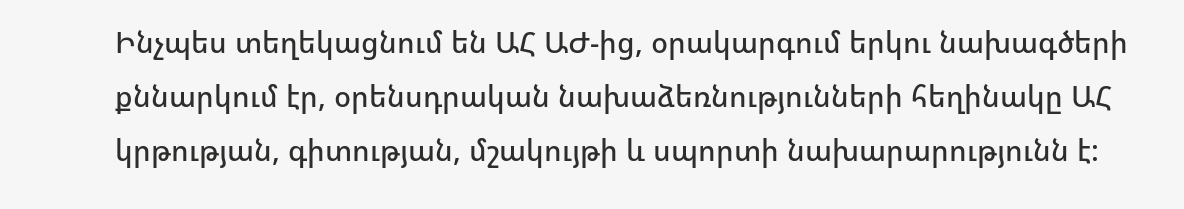Ինչպես տեղեկացնում են ԱՀ ԱԺ-ից, օրակարգում երկու նախագծերի քննարկում էր, օրենսդրական նախաձեռնությունների հեղինակը ԱՀ կրթության, գիտության, մշակույթի և սպորտի նախարարությունն է: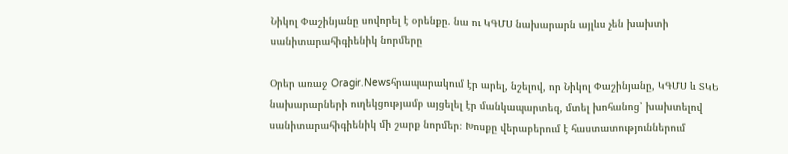Նիկոլ Փաշինյանը սովորել է օրենքը. նա ու ԿԳՄՍ նախարարն այլևս չեն խախտի սանիտարահիգիենիկ նորմերը

Օրեր առաջ Oragir.Newsհրապարակում էր արել, նշելով, որ Նիկոլ Փաշինյանը, ԿԳՄՍ և ՏԿԵ նախարարների ուղեկցությամբ այցելել էր մանկապարտեզ, մտել խոհանոց՝ խախտելով սանիտարահիգիենիկ մի շարք նորմեր։ Խոսքը վերաբերում է հաստատություններում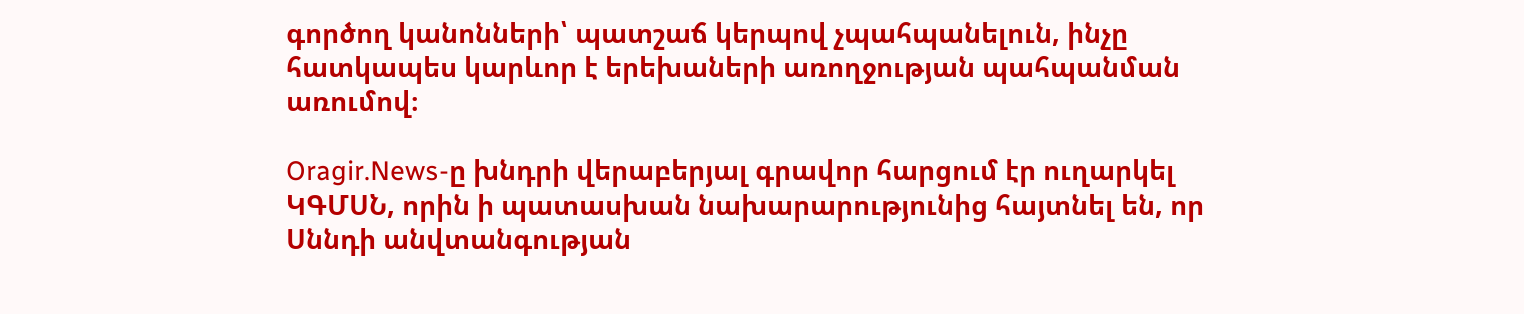գործող կանոնների՝ պատշաճ կերպով չպահպանելուն, ինչը հատկապես կարևոր է երեխաների առողջության պահպանման առումով։

Oragir.News-ը խնդրի վերաբերյալ գրավոր հարցում էր ուղարկել ԿԳՄՍՆ, որին ի պատասխան նախարարությունից հայտնել են, որ Սննդի անվտանգության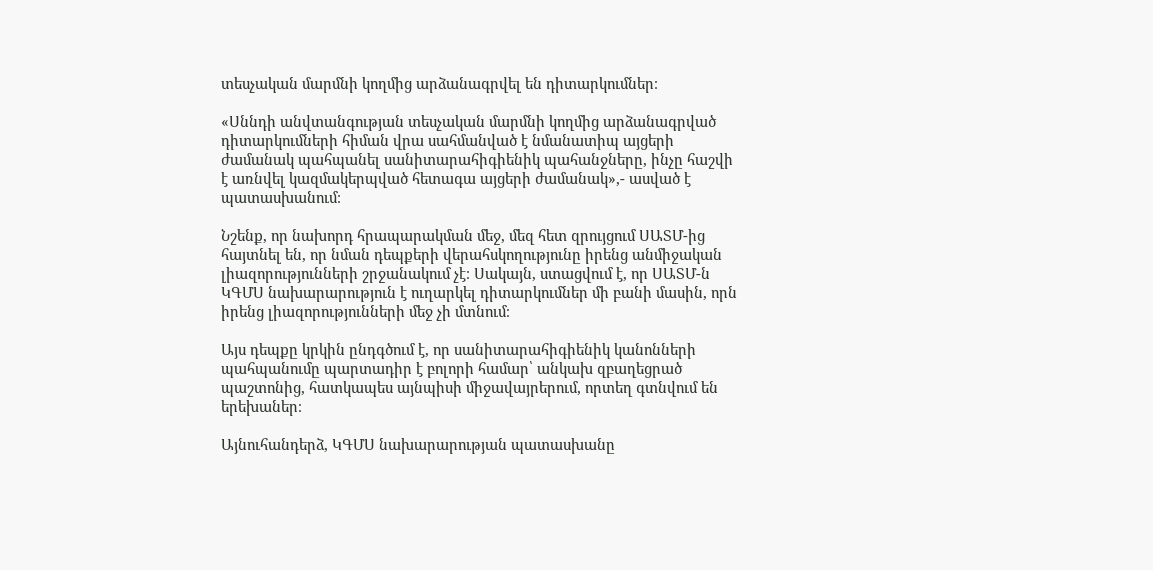տեսչական մարմնի կողմից արձանագրվել են դիտարկումներ։

«Սննդի անվտանգության տեսչական մարմնի կողմից արձանագրված դիտարկումների հիման վրա սահմանված է նմանատիպ այցերի ժամանակ պահպանել սանիտարահիգիենիկ պահանջները, ինչը հաշվի է առնվել կազմակերպված հետագա այցերի ժամանակ»,- ասված է պատասխանում։

Նշենք, որ նախորդ հրապարակման մեջ, մեզ հետ զրույցում ՍԱՏՄ-ից հայտնել են, որ նման դեպքերի վերահսկողությունը իրենց անմիջական լիազորությունների շրջանակում չէ։ Սակայն, ստացվում է, որ ՍԱՏՄ-ն ԿԳՄՍ նախարարություն է ուղարկել դիտարկումներ մի բանի մասին, որն իրենց լիազորությունների մեջ չի մտնում։

Այս դեպքը կրկին ընդգծում է, որ սանիտարահիգիենիկ կանոնների պահպանումը պարտադիր է բոլորի համար՝ անկախ զբաղեցրած պաշտոնից, հատկապես այնպիսի միջավայրերում, որտեղ գտնվում են երեխաներ։

Այնուհանդերձ, ԿԳՄՍ նախարարության պատասխանը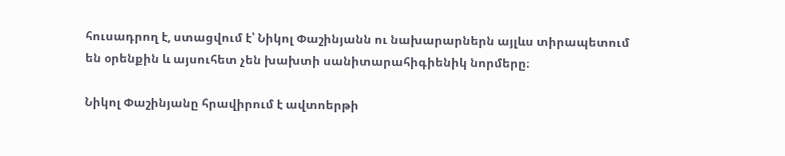հուսադրող է, ստացվում է՝ Նիկոլ Փաշինյանն ու նախարարներն այլևս տիրապետում են օրենքին և այսուհետ չեն խախտի սանիտարահիգիենիկ նորմերը։

Նիկոլ Փաշինյանը հրավիրում է ավտոերթի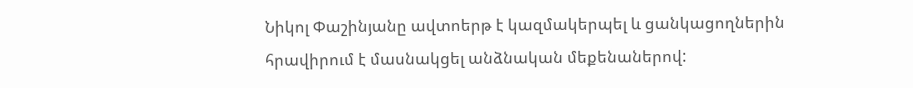Նիկոլ Փաշինյանը ավտոերթ է կազմակերպել և ցանկացողներին հրավիրում է մասնակցել անձնական մեքենաներով: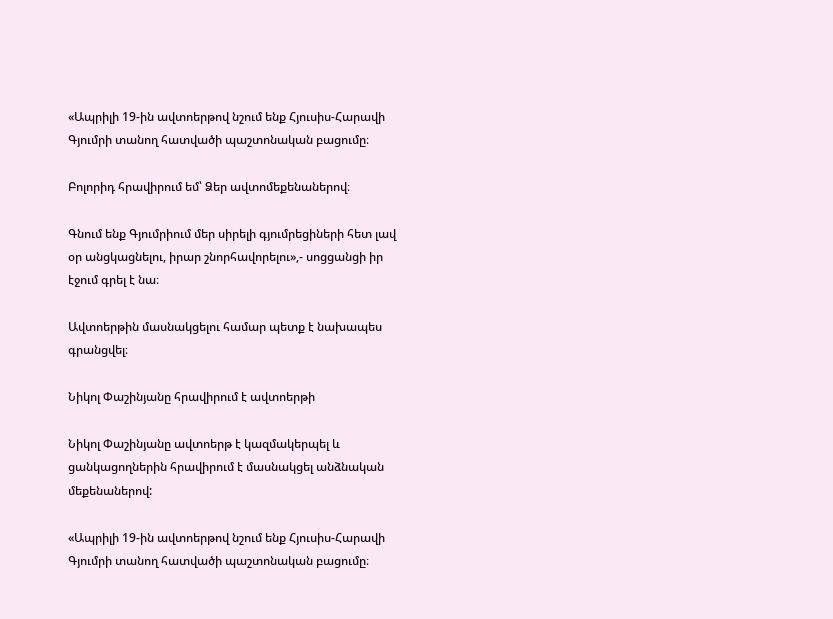«Ապրիլի 19-ին ավտոերթով նշում ենք Հյուսիս-Հարավի Գյումրի տանող հատվածի պաշտոնական բացումը։

Բոլորիդ հրավիրում եմ՝ Ձեր ավտոմեքենաներով։

Գնում ենք Գյումրիում մեր սիրելի գյումրեցիների հետ լավ օր անցկացնելու, իրար շնորհավորելու»,- սոցցանցի իր էջում գրել է նա։

Ավտոերթին մասնակցելու համար պետք է նախապես գրանցվել։

Նիկոլ Փաշինյանը հրավիրում է ավտոերթի

Նիկոլ Փաշինյանը ավտոերթ է կազմակերպել և ցանկացողներին հրավիրում է մասնակցել անձնական մեքենաներով:

«Ապրիլի 19-ին ավտոերթով նշում ենք Հյուսիս-Հարավի Գյումրի տանող հատվածի պաշտոնական բացումը։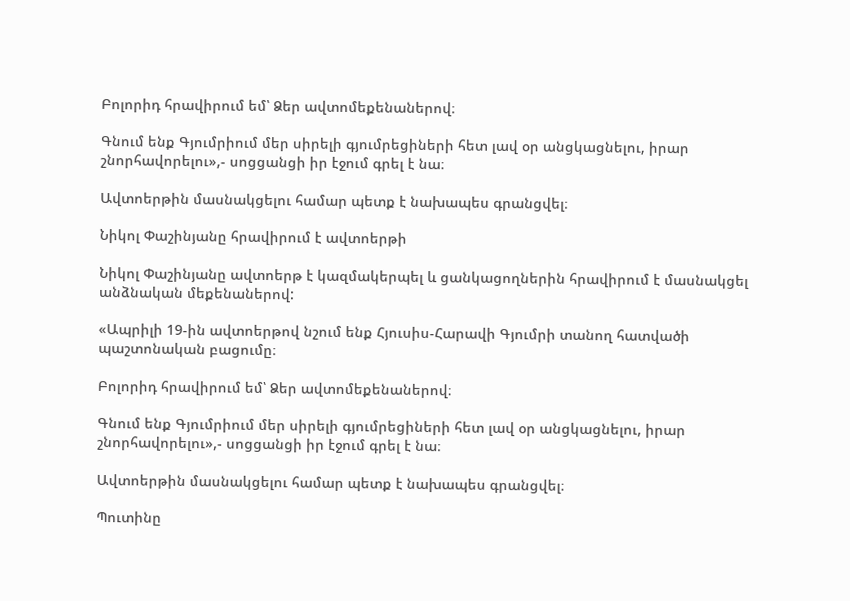Բոլորիդ հրավիրում եմ՝ Ձեր ավտոմեքենաներով։

Գնում ենք Գյումրիում մեր սիրելի գյումրեցիների հետ լավ օր անցկացնելու, իրար շնորհավորելու»,- սոցցանցի իր էջում գրել է նա։

Ավտոերթին մասնակցելու համար պետք է նախապես գրանցվել։

Նիկոլ Փաշինյանը հրավիրում է ավտոերթի

Նիկոլ Փաշինյանը ավտոերթ է կազմակերպել և ցանկացողներին հրավիրում է մասնակցել անձնական մեքենաներով:

«Ապրիլի 19-ին ավտոերթով նշում ենք Հյուսիս-Հարավի Գյումրի տանող հատվածի պաշտոնական բացումը։

Բոլորիդ հրավիրում եմ՝ Ձեր ավտոմեքենաներով։

Գնում ենք Գյումրիում մեր սիրելի գյումրեցիների հետ լավ օր անցկացնելու, իրար շնորհավորելու»,- սոցցանցի իր էջում գրել է նա։

Ավտոերթին մասնակցելու համար պետք է նախապես գրանցվել։

Պուտինը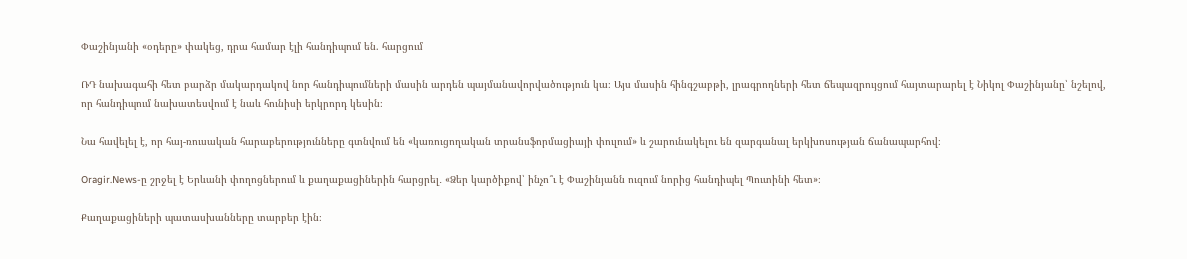Փաշինյանի «օդերը» փակեց, դրա համար էլի հանդիպում են. հարցում

ՌԴ նախագահի հետ բարձր մակարդակով նոր հանդիպումների մասին արդեն պայմանավորվածություն կա։ Այս մասին հինգշաբթի, լրագրողների հետ ճեպազրույցում հայտարարել է Նիկոլ Փաշինյանը՝ նշելով, որ հանդիպում նախատեսվում է նաև հունիսի երկրորդ կեսին։

Նա հավելել է, որ հայ-ռուսական հարաբերությունները գտնվում են «կառուցողական տրանսֆորմացիայի փուլում» և շարունակելու են զարգանալ երկխոսության ճանապարհով։

Oragir.News-ը շրջել է Երևանի փողոցներում և քաղաքացիներին հարցրել․ «Ձեր կարծիքով՝ ինչո՞ւ է Փաշինյանն ուզում նորից հանդիպել Պուտինի հետ»։

Քաղաքացիների պատասխանները տարբեր էին։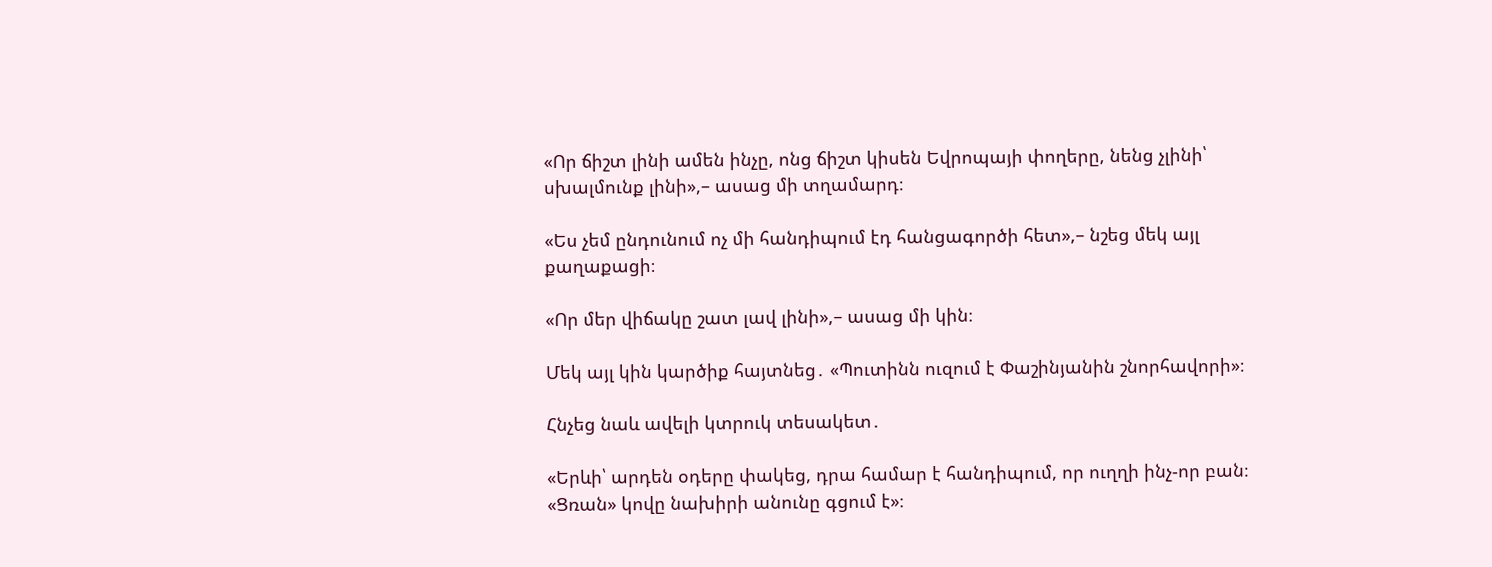«Որ ճիշտ լինի ամեն ինչը, ոնց ճիշտ կիսեն Եվրոպայի փողերը, նենց չլինի՝ սխալմունք լինի»,– ասաց մի տղամարդ։

«Ես չեմ ընդունում ոչ մի հանդիպում էդ հանցագործի հետ»,– նշեց մեկ այլ քաղաքացի։

«Որ մեր վիճակը շատ լավ լինի»,– ասաց մի կին։

Մեկ այլ կին կարծիք հայտնեց․ «Պուտինն ուզում է Փաշինյանին շնորհավորի»։

Հնչեց նաև ավելի կտրուկ տեսակետ․

«Երևի՝ արդեն օդերը փակեց, դրա համար է հանդիպում, որ ուղղի ինչ-որ բան։ «Ցռան» կովը նախիրի անունը գցում է»։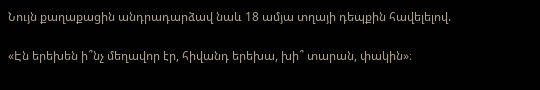Նույն քաղաքացին անդրադարձավ նաև 18 ամյա տղայի դեպքին հավելելով.

«Էն երեխեն ի՞նչ մեղավոր էր, հիվանդ երեխա, խի՞ տարան, փակին»։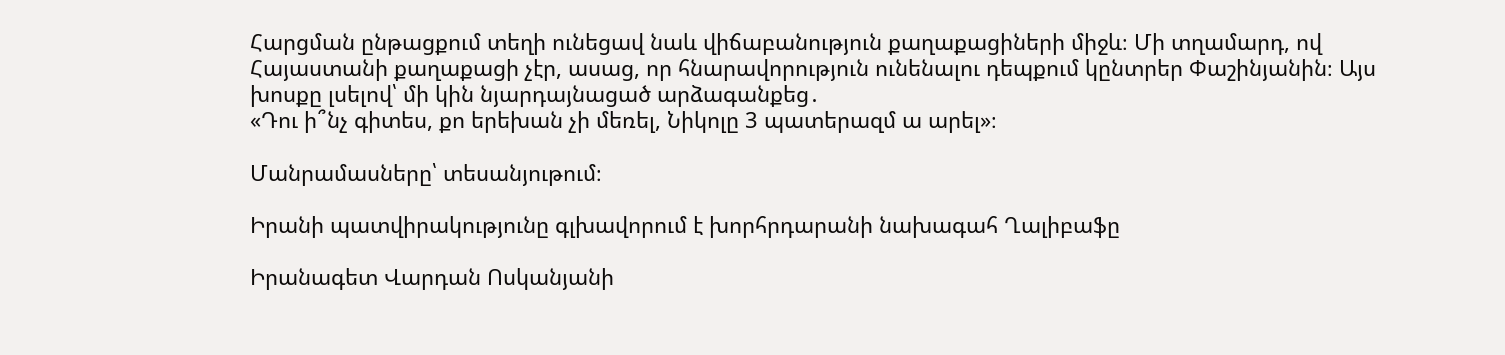Հարցման ընթացքում տեղի ունեցավ նաև վիճաբանություն քաղաքացիների միջև։ Մի տղամարդ, ով Հայաստանի քաղաքացի չէր, ասաց, որ հնարավորություն ունենալու դեպքում կընտրեր Փաշինյանին։ Այս խոսքը լսելով՝ մի կին նյարդայնացած արձագանքեց․
«Դու ի՞նչ գիտես, քո երեխան չի մեռել, Նիկոլը 3 պատերազմ ա արել»։

Մանրամասները՝ տեսանյութում։

Իրանի պատվիրակությունը գլխավորում է խորհրդարանի նախագահ Ղալիբաֆը

Իրանագետ Վարդան Ոսկանյանի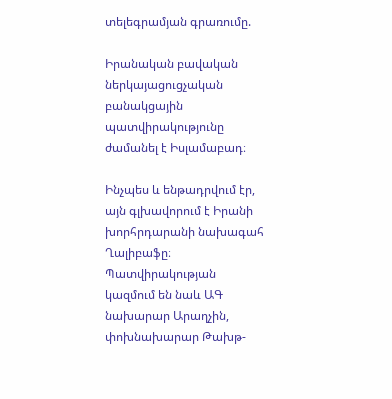տելեգրամյան գրառումը.

Իրանական բավական ներկայացուցչական բանակցային պատվիրակությունը ժամանել է Իսլամաբադ։

Ինչպես և ենթադրվում էր, այն գլխավորում է Իրանի խորհրդարանի նախագահ Ղալիբաֆը։ Պատվիրակության կազմում են նաև ԱԳ նախարար Արաղչին, փոխնախարար Թախթ-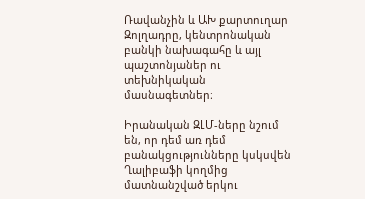Ռավանչին և ԱԽ քարտուղար Զոլղադրը, կենտրոնական բանկի նախագահը և այլ պաշտոնյաներ ու տեխնիկական մասնագետներ։

Իրանական ԶԼՄ-ները նշում են, որ դեմ առ դեմ բանակցությունները կսկսվեն Ղալիբաֆի կողմից մատնանշված երկու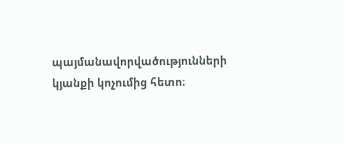պայմանավորվածությունների կյանքի կոչումից հետո։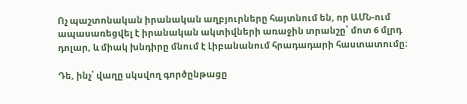Ոչ պաշտոնական իրանական աղբյուրները հայտնում են, որ ԱՄՆ-ում ապասառեցվել է իրանական ակտիվների առաջին տրանշը՝ մոտ 6 մլրդ դոլար, և միակ խնդիրը մնում է Լիբանանում հրադադարի հաստատումը։

Դե, ինչ՝ վաղը սկսվող գործընթացը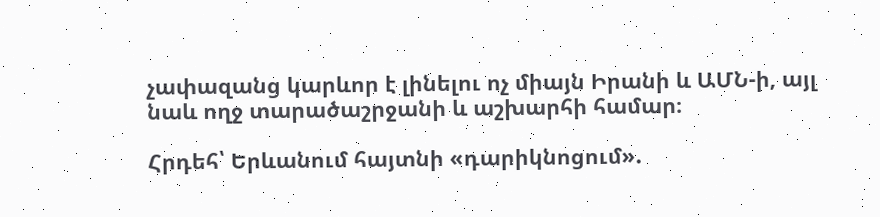չափազանց կարևոր է լինելու ոչ միայն Իրանի և ԱՄՆ-ի, այլ նաև ողջ տարածաշրջանի և աշխարհի համար։

Հրդեհ՝ Երևանում հայտնի «դարիկնոցում».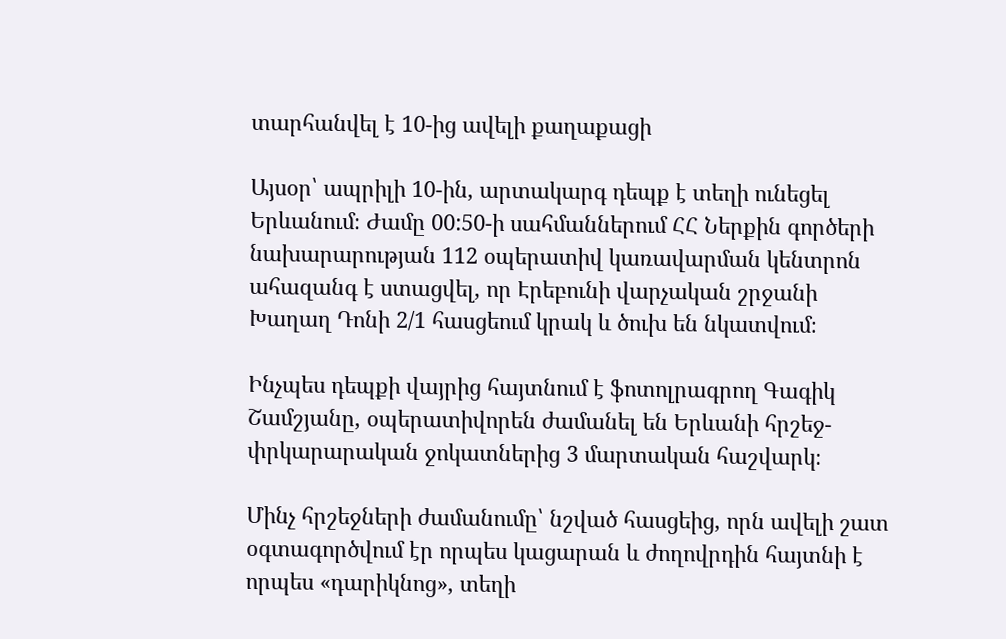տարհանվել է 10-ից ավելի քաղաքացի

Այսօր՝ ապրիլի 10-ին, արտակարգ դեպք է տեղի ունեցել Երևանում։ Ժամը 00:50-ի սահմաններում ՀՀ Ներքին գործերի նախարարության 112 օպերատիվ կառավարման կենտրոն ահազանգ է ստացվել, որ Էրեբունի վարչական շրջանի Խաղաղ Դոնի 2/1 հասցեում կրակ և ծուխ են նկատվում։

Ինչպես դեպքի վայրից հայտնում է ֆոտոլրագրող Գագիկ Շամշյանը, օպերատիվորեն ժամանել են Երևանի հրշեջ-փրկարարական ջոկատներից 3 մարտական հաշվարկ։

Մինչ հրշեջների ժամանումը՝ նշված հասցեից, որն ավելի շատ օգտագործվում էր որպես կացարան և ժողովրդին հայտնի է որպես «դարիկնոց», տեղի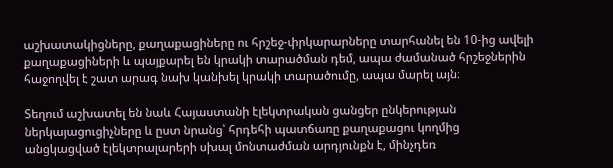աշխատակիցները, քաղաքացիները ու հրշեջ-փրկարարները տարհանել են 10-ից ավելի քաղաքացիների և պայքարել են կրակի տարածման դեմ, ապա ժամանած հրշեջներին հաջողվել է շատ արագ նախ կանխել կրակի տարածումը, ապա մարել այն։

Տեղում աշխատել են նաև Հայաստանի էլեկտրական ցանցեր ընկերության ներկայացուցիչները և ըստ նրանց՝ հրդեհի պատճառը քաղաքացու կողմից անցկացված էլեկտրալարերի սխալ մոնտաժման արդյունքն է, մինչդեռ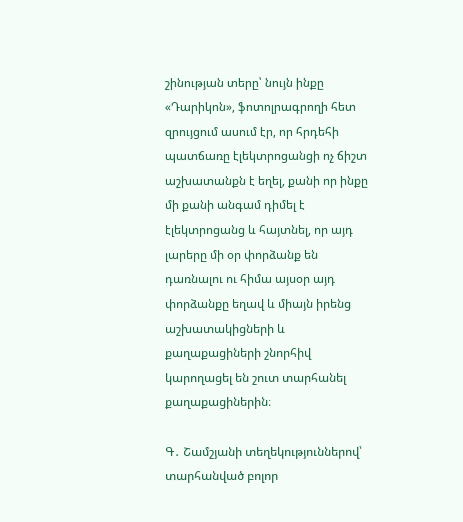շինության տերը՝ նույն ինքը «Դարիկոն», ֆոտոլրագրողի հետ զրույցում ասում էր, որ հրդեհի պատճառը էլեկտրոցանցի ոչ ճիշտ աշխատանքն է եղել, քանի որ ինքը մի քանի անգամ դիմել է էլեկտրոցանց և հայտնել, որ այդ լարերը մի օր փորձանք են դառնալու ու հիմա այսօր այդ փորձանքը եղավ և միայն իրենց աշխատակիցների և քաղաքացիների շնորհիվ կարողացել են շուտ տարհանել քաղաքացիներին։

Գ․ Շամշյանի տեղեկություններով՝ տարհանված բոլոր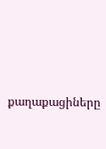քաղաքացիները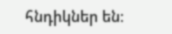հնդիկներ են։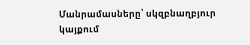Մանրամասները՝ սկզբնաղբյուր կայքում